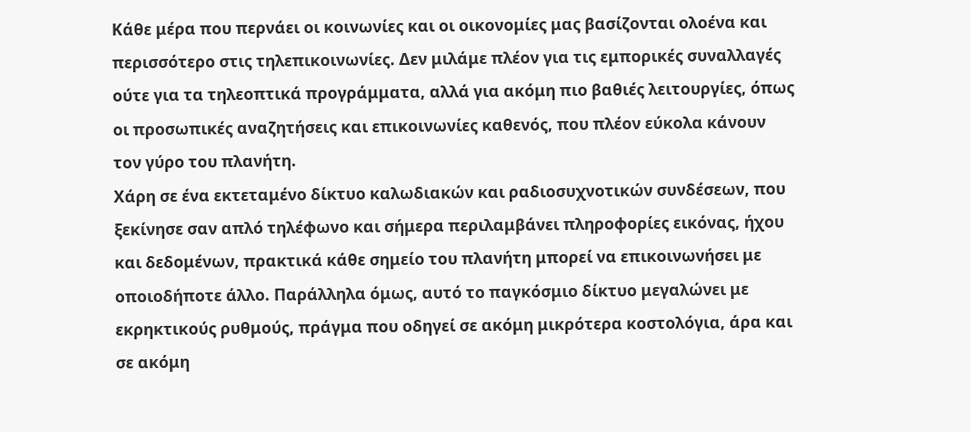Κάθε μέρα που περνάει οι κοινωνίες και οι οικονομίες μας βασίζονται ολοένα και περισσότερο στις τηλεπικοινωνίες. Δεν μιλάμε πλέον για τις εμπορικές συναλλαγές ούτε για τα τηλεοπτικά προγράμματα, αλλά για ακόμη πιο βαθιές λειτουργίες, όπως οι προσωπικές αναζητήσεις και επικοινωνίες καθενός, που πλέον εύκολα κάνουν τον γύρο του πλανήτη.
Χάρη σε ένα εκτεταμένο δίκτυο καλωδιακών και ραδιοσυχνοτικών συνδέσεων, που ξεκίνησε σαν απλό τηλέφωνο και σήμερα περιλαμβάνει πληροφορίες εικόνας, ήχου και δεδομένων, πρακτικά κάθε σημείο του πλανήτη μπορεί να επικοινωνήσει με οποιοδήποτε άλλο. Παράλληλα όμως, αυτό το παγκόσμιο δίκτυο μεγαλώνει με εκρηκτικούς ρυθμούς, πράγμα που οδηγεί σε ακόμη μικρότερα κοστολόγια, άρα και σε ακόμη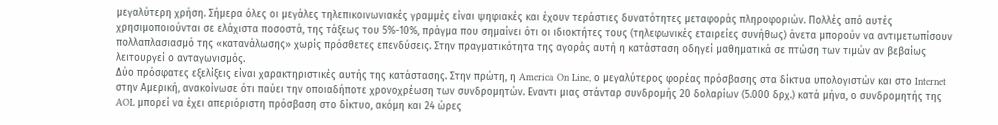μεγαλύτερη χρήση. Σήμερα όλες οι μεγάλες τηλεπικοινωνιακές γραμμές είναι ψηφιακές και έχουν τεράστιες δυνατότητες μεταφοράς πληροφοριών. Πολλές από αυτές χρησιμοποιούνται σε ελάχιστα ποσοστά, της τάξεως του 5%-10%, πράγμα που σημαίνει ότι οι ιδιοκτήτες τους (τηλεφωνικές εταιρείες συνήθως) άνετα μπορούν να αντιμετωπίσουν πολλαπλασιασμό της «κατανάλωσης» χωρίς πρόσθετες επενδύσεις. Στην πραγματικότητα της αγοράς αυτή η κατάσταση οδηγεί μαθηματικά σε πτώση των τιμών αν βεβαίως λειτουργεί ο ανταγωνισμός.
Δύο πρόσφατες εξελίξεις είναι χαρακτηριστικές αυτής της κατάστασης. Στην πρώτη, η America On Line, ο μεγαλύτερος φορέας πρόσβασης στα δίκτυα υπολογιστών και στο Internet στην Αμερική, ανακοίνωσε ότι παύει την οποιαδήποτε χρονοχρέωση των συνδρομητών. Εναντι μιας στάνταρ συνδρομής 20 δολαρίων (5.000 δρχ.) κατά μήνα, ο συνδρομητής της AOL μπορεί να έχει απεριόριστη πρόσβαση στο δίκτυο, ακόμη και 24 ώρες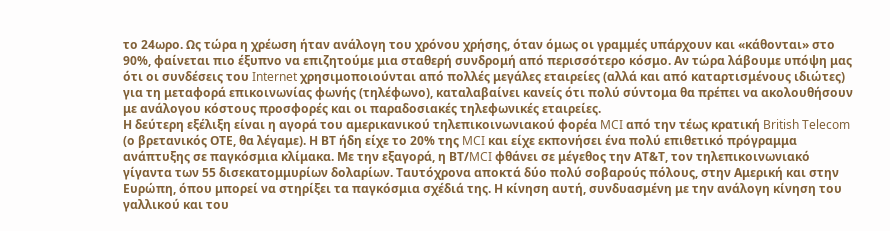το 24ωρο. Ως τώρα η χρέωση ήταν ανάλογη του χρόνου χρήσης, όταν όμως οι γραμμές υπάρχουν και «κάθονται» στο 90%, φαίνεται πιο έξυπνο να επιζητούμε μια σταθερή συνδρομή από περισσότερο κόσμο. Αν τώρα λάβουμε υπόψη μας ότι οι συνδέσεις του Internet χρησιμοποιούνται από πολλές μεγάλες εταιρείες (αλλά και από καταρτισμένους ιδιώτες) για τη μεταφορά επικοινωνίας φωνής (τηλέφωνο), καταλαβαίνει κανείς ότι πολύ σύντομα θα πρέπει να ακολουθήσουν με ανάλογου κόστους προσφορές και οι παραδοσιακές τηλεφωνικές εταιρείες.
Η δεύτερη εξέλιξη είναι η αγορά του αμερικανικού τηλεπικοινωνιακού φορέα MCI από την τέως κρατική British Telecom (ο βρετανικός ΟΤΕ, θα λέγαμε). Η ΒΤ ήδη είχε το 20% της MCI και είχε εκπονήσει ένα πολύ επιθετικό πρόγραμμα ανάπτυξης σε παγκόσμια κλίμακα. Με την εξαγορά, η ΒΤ/MCI φθάνει σε μέγεθος την ΑΤ&Τ, τον τηλεπικοινωνιακό γίγαντα των 55 δισεκατομμυρίων δολαρίων. Ταυτόχρονα αποκτά δύο πολύ σοβαρούς πόλους, στην Αμερική και στην Ευρώπη, όπου μπορεί να στηρίξει τα παγκόσμια σχέδιά της. Η κίνηση αυτή, συνδυασμένη με την ανάλογη κίνηση του γαλλικού και του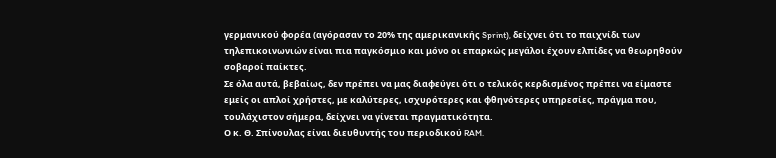γερμανικού φορέα (αγόρασαν το 20% της αμερικανικής Sprint), δείχνει ότι το παιχνίδι των τηλεπικοινωνιών είναι πια παγκόσμιο και μόνο οι επαρκώς μεγάλοι έχουν ελπίδες να θεωρηθούν σοβαροί παίκτες.
Σε όλα αυτά, βεβαίως, δεν πρέπει να μας διαφεύγει ότι ο τελικός κερδισμένος πρέπει να είμαστε εμείς οι απλοί χρήστες, με καλύτερες, ισχυρότερες και φθηνότερες υπηρεσίες, πράγμα που, τουλάχιστον σήμερα, δείχνει να γίνεται πραγματικότητα.
Ο κ. Θ. Σπίνουλας είναι διευθυντής του περιοδικού RAM.